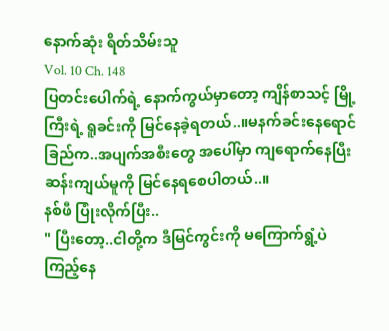နောက်ဆုံး ရိတ်သိမ်းသူ
Vol. 10 Ch. 148
ပြတင်းပေါက်ရဲ့ နောက်ကွယ်မှာတော့ ကျိန်စာသင့် မြို့ကြီးရဲ့ ရူခင်းကို မြင်နေခဲ့ရတယ်..။မနက်ခင်းနေရောင်ခြည်က..အပျက်အစီးတွေ အပေါ်မှာ ကျရောက်နေပြီး ဆန်းကျယ်မူကို မြင်နေရစေပါတယ်..။
နစ်ဖီ ပြုံးလိုက်ပြီး..
" ပြီးတော့..ငါတို့က ဒီမြင်ကွင်းကို မကြောက်ရွံ့ပဲ ကြည့်နေ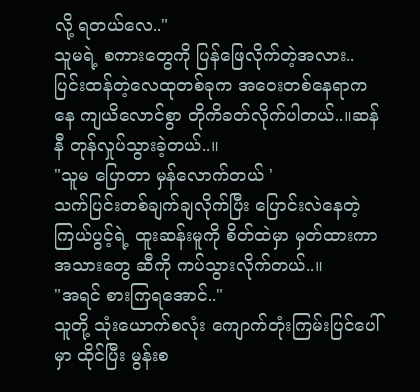လို့ ရတယ်လေ.."
သူမရဲ့ စကားတွေကို ပြန်ဖြေလိုက်တဲ့အလား..ပြင်းထန်တဲ့လေထုတစ်ခုက အဝေးတစ်နေရာကနေ ကျယိလောင်စွာ တိုကိခတ်လိုက်ပါတယ်..။ဆန်နီ တုန်လှုပ်သွားခဲ့တယ်..။
"သူမ ပြောတာ မှန်လောက်တယ် '
သက်ပြင်းတစ်ချက်ချလိုက်ပြီး ပြောင်းလဲနေတဲ့ကြယ်ပွင့်ရဲ့ ထူးဆန်းမူကို စိတ်ထဲမှာ မှတ်ထားကာ အသားတွေ ဆီကို ကပ်သွားလိုက်တယ်..။
"အရင် စားကြရအောင်.."
သူတို့ သုံးယောက်စလုံး ကျောက်တုံးကြမ်းပြင်ပေါ်မှာ ထိုင်ပြီး မွန်းစ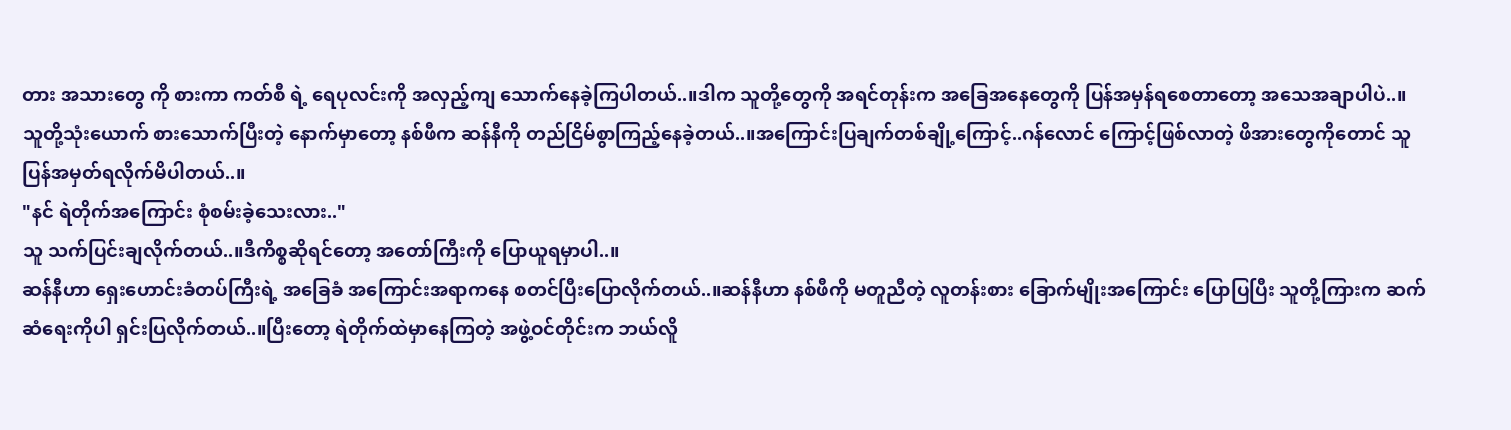တား အသားတွေ ကို စားကာ ကတ်စီ ရဲ့ ရေပုလင်းကို အလှည့်ကျ သောက်နေခဲ့ကြပါတယ်..။ဒါက သူတို့တွေကို အရင်တုန်းက အခြေအနေတွေကို ပြန်အမှန်ရစေတာတော့ အသေအချာပါပဲ..။
သူတို့သုံးယောက် စားသောက်ပြီးတဲ့ နောက်မှာတော့ နစ်ဖီက ဆန်နီကို တည်ငြိမ်စွာကြည့်နေခဲ့တယ်..။အကြောင်းပြချက်တစ်ချို့ကြောင့်..ဂန်လောင် ကြောင့်ဖြစ်လာတဲ့ ဖိအားတွေကိုတောင် သူ ပြန်အမှတ်ရလိုက်မိပါတယ်..။
"နင် ရဲတိုက်အကြောင်း စုံစမ်းခဲ့သေးလား.."
သူ သက်ပြင်းချလိုက်တယ်..။ဒီကိစ္စဆိုရင်တော့ အတော်ကြီးကို ပြောယူရမှာပါ..။
ဆန်နီဟာ ရှေးဟောင်းခံတပ်ကြီးရဲ့ အခြေခံ အကြောင်းအရာကနေ စတင်ပြီးပြောလိုက်တယ်..။ဆန်နီဟာ နစ်ဖီကို မတူညီတဲ့ လူတန်းစား ခြောက်မျိုးအကြောင်း ပြောပြပြီး သူတို့ကြားက ဆက်ဆံရေးကိုပါ ရှင်းပြလိုက်တယ်..။ပြီးတော့ ရဲတိုက်ထဲမှာနေကြတဲ့ အဖွဲ့ဝင်တိုင်းက ဘယ်လိူ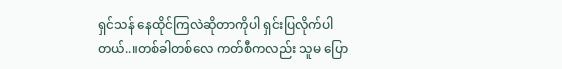ရှင်သန် နေထိုင်ကြလဲဆိုတာကိုပါ ရှင်းပြလိုက်ပါတယ်..။တစ်ခါတစ်လေ ကတ်စီကလည်း သူမ ပြော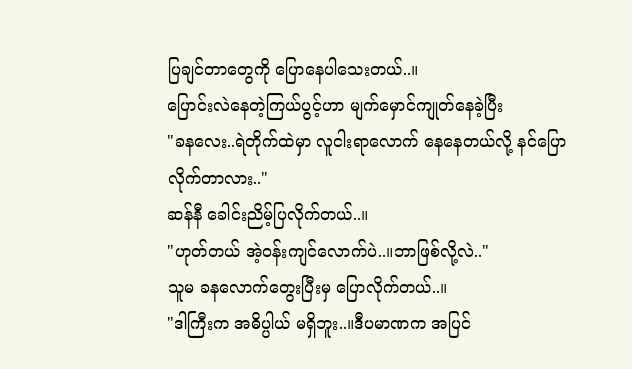ပြချင်တာတွေကို ပြောနေပါသေးတယ်..။
ပြောင်းလဲနေတဲ့ကြယ်ပွင့်ဟာ မျက်မှောင်ကျုတ်နေခဲ့ပြီး
"ခနလေး..ရဲတိုက်ထဲမှာ လူငါးရာလောက် နေနေတယ်လို့ နင်ပြောလိုက်တာလား.."
ဆန်နီ ခေါင်းညိမ့်ပြလိုက်တယ်..။
"ဟုတ်တယ် အဲ့ဝန်းကျင်လောက်ပဲ..။ဘာဖြစ်လို့လဲ.."
သူမ ခနလောက်တွေးပြီးမှ ပြောလိုက်တယ်..။
"ဒါကြီးက အဓိပ္ပါယ် မရှိဘူး..။ဒီပမာဏက အပြင်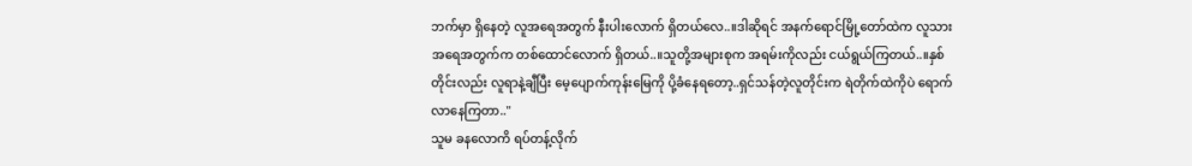ဘက်မှာ ရှိနေတဲ့ လူအရေအတွက် နီးပါးလောက် ရှိတယ်လေ..။ဒါဆိုရင် အနက်ရောင်မြို့တော်ထဲက လူသား အရေအတွက်က တစ်ထောင်လောက် ရှိတယ်..။သူတို့အများစုက အရမ်းကိုလည်း ငယ်ရွယ်ကြတယ်..။နှစ်တိုင်းလည်း လူရာနဲ့ချီပြီး မေ့ပျောက်ကုန်းမြေကို ပို့ခံနေရတော့..ရှင်သန်တဲ့လူတိုင်းက ရဲတိုက်ထဲကိုပဲ ရောက်လာနေကြတာ.."
သူမ ခနလောကိ ရပ်တန့်လိုက်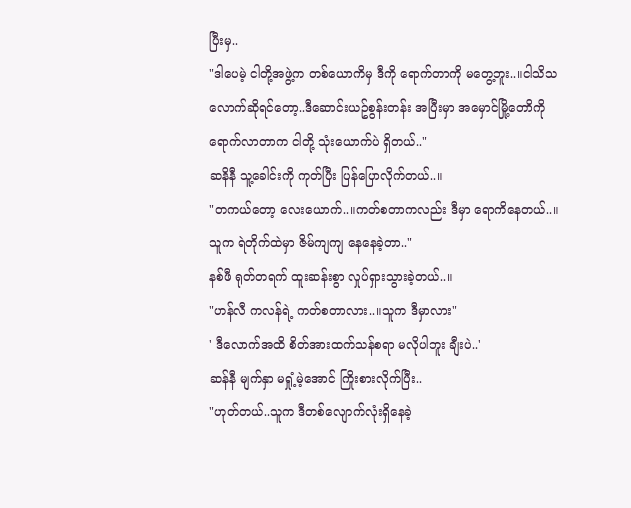ပြီးမှ..
"ဒါပေမဲ့ ငါတို့အဖွဲ့က တစ်ယောကိမှ ဒီကို ရောက်တာကို မတွေ့ဘူး..။ငါသိသလောက်ဆိုရင်တော့..ဒီဆောင်းယဥ်စွန်းတန်း အပြီးမှာ အမှောင်မြို့တောိကို ရောက်လာတာက ငါတို့ သုံးယောက်ပဲ ရှိတယ်.."
ဆနိနီ သူ့ခေါင်းကို ကုတ်ပြီး ပြန်ပြောလိုက်တယ်..။
"တကယ်တော့ လေးယောက်..။ကတ်စတာကလည်း ဒီမှာ ရောကိနေတယ်..။သူက ရဲတိုက်ထဲမှာ ဇိမ်ကျကျ နေနေခဲ့တာ.."
နစ်ဖီ ရုတ်တရက် ထူးဆန်းစွာ လှုပ်ရှားသွားခဲ့တယ်..။
"ဟန်လီ ကလန်ရဲ့ ကတ်စတာလား..။သူက ဒီမှာလား"
' ဒီလောက်အထိ စိတ်အားထက်သန်စရာ မလိုပါဘူး ချီးပဲ..'
ဆန်နီ မျက်နှာ မရှုံ့မဲ့အောင် ကြိုးစားလိုက်ပြီး..
"ဟုတ်တယ်..သူက ဒီတစ်လျောက်လုံးရှိနေခဲ့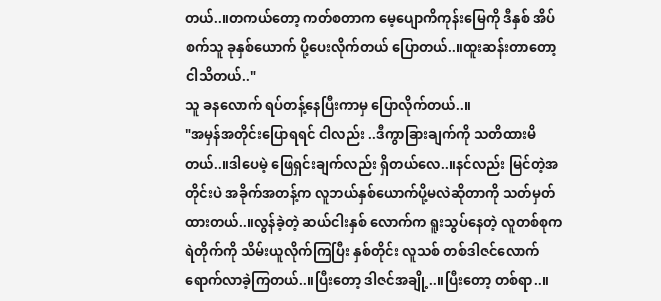တယ်..။တကယ်တော့ ကတ်စတာက မေ့ပျောကိကုန်းမြေကို ဒီနှစ် အိပ်စက်သူ ခုနှစ်ယောက် ပို့ပေးလိုက်တယ် ပြောတယ်..။ထူးဆန်းတာတော့ ငါသိတယ်.."
သူ ခနလောက် ရပ်တန့်နေပြီးကာမှ ပြောလိုက်တယ်..။
"အမှန်အတိုင်းပြောရရင် ငါလည်း ..ဒီကွာခြားချက်ကို သတိထားမိတယ်..။ဒါပေမဲ့ ဖြေရှင်းချက်လည်း ရှိတယ်လေ..။နင်လည်း မြင်တဲ့အတိုင်းပဲ အခိုက်အတန့်က လူဘယ်နှစ်ယောက်ပို့မလဲဆိုတာကို သတ်မှတ်ထားတယ်..။လွန်ခဲ့တဲ့ ဆယ်ငါးနှစ် လောက်က ရူးသွပ်နေတဲ့ လူတစ်စုက ရဲတိုက်ကို သိမ်းယူလိုက်ကြပြီး နှစ်တိုင်း လူသစ် တစ်ဒါဇင်လောက် ရောက်လာခဲ့ကြတယ်..။ပြီးတော့ ဒါဇင်အချို့..။ပြီးတော့ တစ်ရာ..။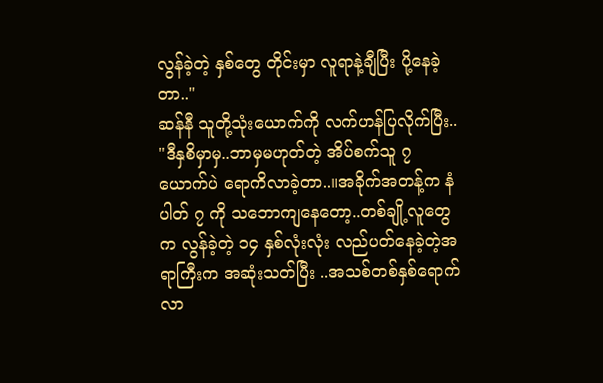လွန်ခဲ့တဲ့ နှစ်တွေ တိုင်းမှာ လူရာနဲ့ချီပြီး ပို့နေခဲ့တာ.."
ဆန်နီ သူတို့သုံးယောက်ကို လက်ဟန်ပြလိုက်ပြီး..
"ဒီနှစိမှာမှ..ဘာမှမဟုတ်တဲ့ အိပ်စက်သူ ၇ ယောက်ပဲ ရောကိလာခဲ့တာ..။အခိုက်အတန့်က နံပါတ် ၇ ကို သဘောကျနေတော့..တစ်ချို့လူတွေက လွန်ခဲ့တဲ့ ၁၄ နှစ်လုံးလုံး လည်ပတ်နေခဲ့တဲ့အရာကြီးက အဆုံးသတ်ပြီး ..အသစ်တစ်နှစ်ရောက်လာ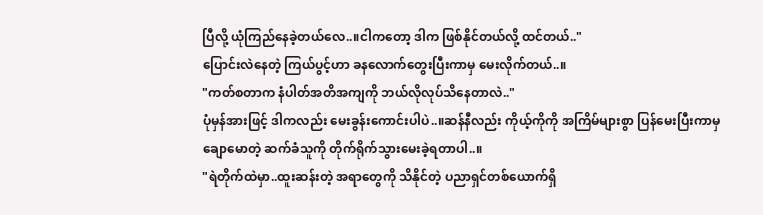ပြီလို့ ယုံကြည်နေခဲ့တယ်လေ..။ငါကတော့ ဒါက ဖြစ်နိုင်တယ်လို့ ထင်တယ်.."
ပြောင်းလဲနေတဲ့ ကြယ်ပွင့်ဟာ ခနလောက်တွေးပြီးကာမှ မေးလိုက်တယ်..။
"ကတ်စတာက နံပါတ်အတိအကျကို ဘယ်လိုလုပ်သိနေတာလဲ.."
ပုံမှန်အားဖြင့် ဒါကလည်း မေးခွန်းကောင်းပါပဲ..။ဆန်နီလည်း ကိုယ့်ကိုကို အကြိမ်များစွာ ပြန်မေးပြီးကာမှ ချောမောတဲ့ ဆက်ခံသူကို တိုက်ရိုက်သွားမေးခဲ့ရတာပါ..။
"ရဲတိုက်ထဲမှာ..ထူးဆန်းတဲ့ အရာတွေကို သိနိုင်တဲ့ ပညာရှင်တစ်ယောက်ရှိ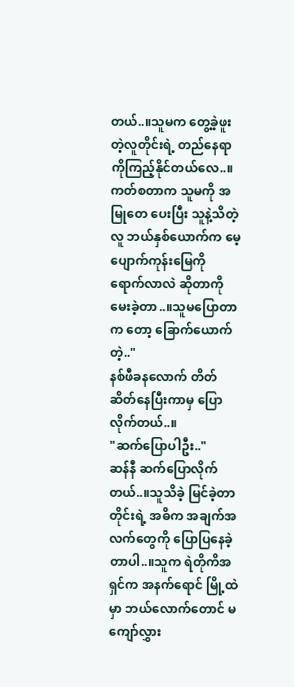တယ်..။သူမက တွေ့ခဲ့ဖူးတဲ့လူတိုင်းရဲ့ တည်နေရာကိုကြည့်နိုင်တယ်လေ..။ကတ်စတာက သူမကို အမြုတေ ပေးပြီး သူနဲ့သိတဲ့လူ ဘယ်နှစ်ယောက်က မေ့ပျောက်ကုန်းမြေကို ရောက်လာလဲ ဆိုတာကို မေးခဲ့တာ..။သူမပြောတာက တော့ ခြောက်ယောက်တဲ့.."
နစ်ဖီခနလောက် တိတ်ဆိတ်နေပြီးကာမှ ပြောလိုက်တယ်..။
"ဆက်ပြောပါဦး.."
ဆန်နီ ဆက်ပြောလိုက်တယ်..။သူသိခဲ့ မြင်ခဲ့တာတိုင်းရဲ့ အဓိက အချက်အလက်တွေကို ပြောပြနေခဲ့တာပါ..။သူက ရဲတိုကိအရှင်က အနက်ရောင် မြို့ထဲမှာ ဘယ်လောက်တောင် မကျော်လွှား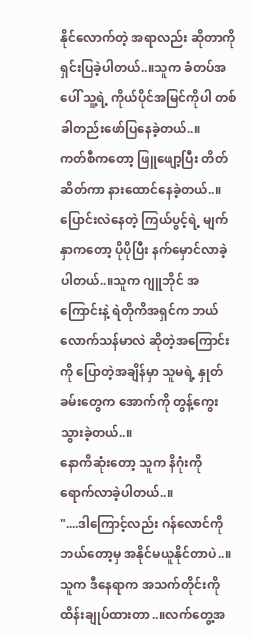နိုင်လောက်တဲ့ အရာလည်း ဆိုတာကိုရှင်းပြခဲ့ပါတယ်..။သူက ခံတပ်အပေါ် သူ့ရဲ့ ကိုယ်ပိုင်အမြင်ကိုပါ တစ်ခါတည်းဖော်ပြနေခဲ့တယ်..။
ကတ်စီကတော့ ဖြူဖျော့ပြီး တိတ်ဆိတ်ကာ နားထောင်နေခဲ့တယ်..။ပြောင်းလဲနေတဲ့ ကြယ်ပွင့်ရဲ့ မျက်နှာကတော့ ပိုပိုပြီး နက်မှောင်လာခဲ့ပါတယ်..။သူက ဂျူဘိုင် အကြောင်းနဲ့ ရဲတိုကိအရှင်က ဘယ်လောက်သန်မာလဲ ဆိုတဲ့အကြောင်းကို ပြောတဲ့အချိန်မှာ သူမရဲ့ နှုတ်ခမ်းတွေက အောက်ကို တွန့်ကွေးသွားခဲ့တယ်..။
နောကိဆုံးတော့ သူက နိဂုံးကို ရောက်လာခဲ့ပါတယ်..။
"....ဒါကြောင့်လည်း ဂန်လောင်ကို ဘယ်တော့မှ အနိုင်မယူနိုင်တာပဲ..။သူက ဒီနေရာက အသက်တိုင်းကို ထိန်းချုပ်ထားတာ..။လက်တွေ့အ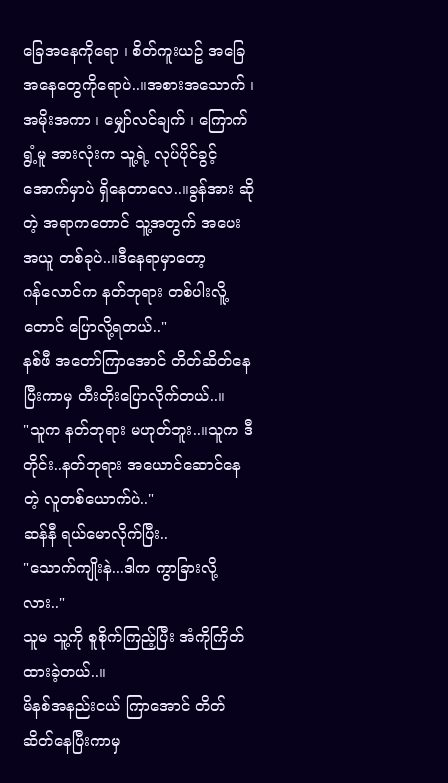ခြေအနေကိုရော ၊ စိတ်ကူးယဥ် အခြေအနေတွေကိုရောပဲ..။အစားအသောက် ၊ အမိုးအကာ ၊ မျှော်လင်ချက် ၊ ကြောက်ရွံ့မူ အားလုံးက သူ့ရဲ့ လုပ်ပိုင်ခွင့် အောက်မှာပဲ ရှိနေတာလေ..။ခွန်အား ဆိုတဲ့ အရာကတောင် သူ့အတွက် အပေးအယူ တစ်ခုပဲ..။ဒီနေရာမှာတော့
ဂန်လောင်က နတ်ဘုရား တစ်ပါးလိူ့တောင် ပြောလို့ရတယ်.."
နစ်ဖီ အတော်ကြာအောင် တိတ်ဆိတ်နေပြီးကာမှ တီးတိုးပြောလိုက်တယ်..။
"သူက နတ်ဘုရား မဟုတ်ဘူး..။သူက ဒီတိုင်း..နတ်ဘုရား အယောင်ဆောင်နေတဲ့ လူတစ်ယောက်ပဲ.."
ဆန်နီ ရယ်မောလိုက်ပြီး..
"သောက်ကျိုးနဲ...ဒါက ကွာခြားလို့လား.."
သူမ သူ့ကို စူစိုက်ကြည့်ပြီး အံကိုကြိတ်ထားခဲ့တယ်..။
မိနစ်အနည်းငယ် ကြာအောင် တိတ်ဆိတ်နေပြီးကာမှ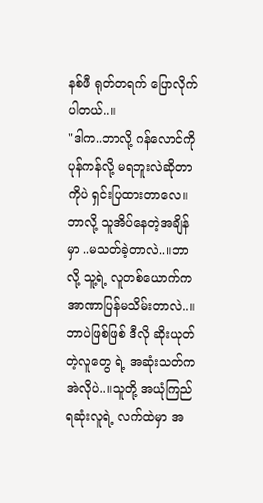နစ်ဖီ ရုတ်တရက် ပြောလိုက်ပါတယ်..။
"ဒါက..ဘာလို့ ဂန်လောင်ကို ပုန်ကန်လို့ မရဘူးလဲဆိုတာကိုပဲ ရှင်းပြထားတာလေ။ဘာလို့ သူအိပ်နေတဲ့အချိန်မှာ ..မသတ်ခဲ့တာလဲ..။ဘာလို့ သူ့ရဲ့ လူတစ်ယောက်က အာဏာပြန်မသိမ်းတာလဲ..။ဘာပဲဖြစ်ဖြစ် ဒီလို ဆိုးယုတ်တဲ့လူတွေ ရဲ့ အဆုံးသတ်က အဲလိုပဲ..။သူတို့ အယုံကြည်ရဆုံးလူရဲ့ လက်ထဲမှာ အ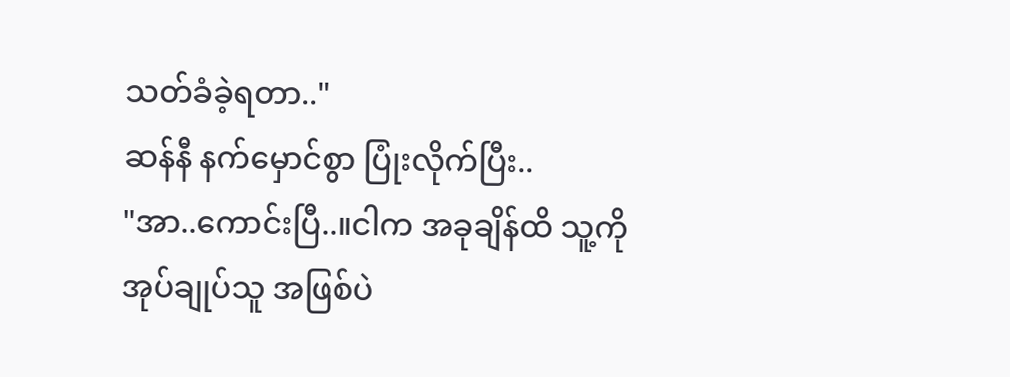သတ်ခံခဲ့ရတာ.."
ဆန်နီ နက်မှောင်စွာ ပြုံးလိုက်ပြီး..
"အာ..ကောင်းပြီ..။ငါက အခုချိန်ထိ သူ့ကို အုပ်ချုပ်သူ အဖြစ်ပဲ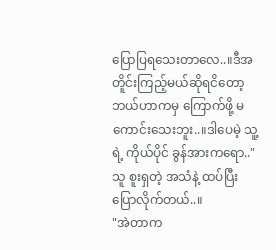ပြောပြရသေးတာလေ..။ဒီအတိူင်းကြည့်မယ်ဆိုရငိတော့ ဘယ်ဟာကမှ ကြောက်ဖို့ မကောင်းသေးဘူး..။ဒါပေမဲ့ သူ့ရဲ့ ကိုယ်ပိုင် ခွန်အားကရော.."
သူ စူးရှတဲ့ အသံနဲ့ ထပ်ပြီး ပြောလိုက်တယ်..။
"အဲတာက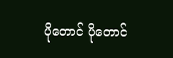ပိုတောင် ပိုတောင်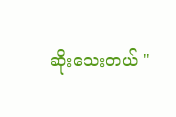ဆိုးသေးတယ် "